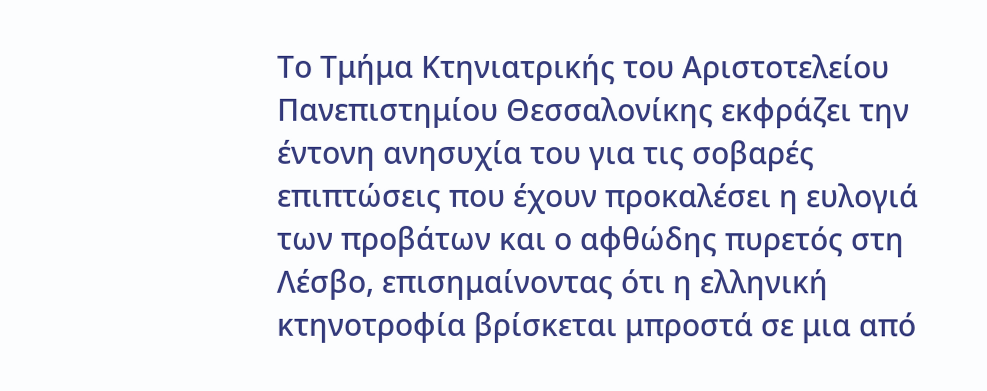Το Τμήμα Κτηνιατρικής του Αριστοτελείου Πανεπιστημίου Θεσσαλονίκης εκφράζει την έντονη ανησυχία του για τις σοβαρές επιπτώσεις που έχουν προκαλέσει η ευλογιά των προβάτων και ο αφθώδης πυρετός στη Λέσβο, επισημαίνοντας ότι η ελληνική κτηνοτροφία βρίσκεται μπροστά σε μια από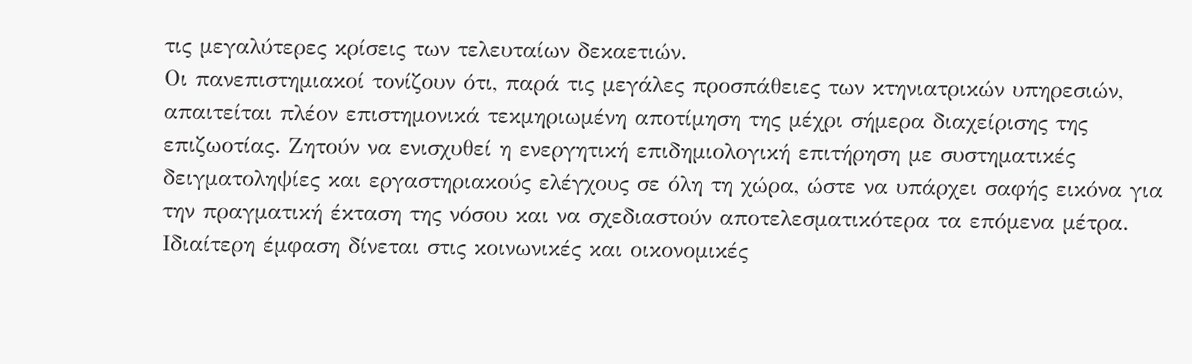τις μεγαλύτερες κρίσεις των τελευταίων δεκαετιών.
Οι πανεπιστημιακοί τονίζουν ότι, παρά τις μεγάλες προσπάθειες των κτηνιατρικών υπηρεσιών, απαιτείται πλέον επιστημονικά τεκμηριωμένη αποτίμηση της μέχρι σήμερα διαχείρισης της επιζωοτίας. Ζητούν να ενισχυθεί η ενεργητική επιδημιολογική επιτήρηση με συστηματικές δειγματοληψίες και εργαστηριακούς ελέγχους σε όλη τη χώρα, ώστε να υπάρχει σαφής εικόνα για την πραγματική έκταση της νόσου και να σχεδιαστούν αποτελεσματικότερα τα επόμενα μέτρα.
Ιδιαίτερη έμφαση δίνεται στις κοινωνικές και οικονομικές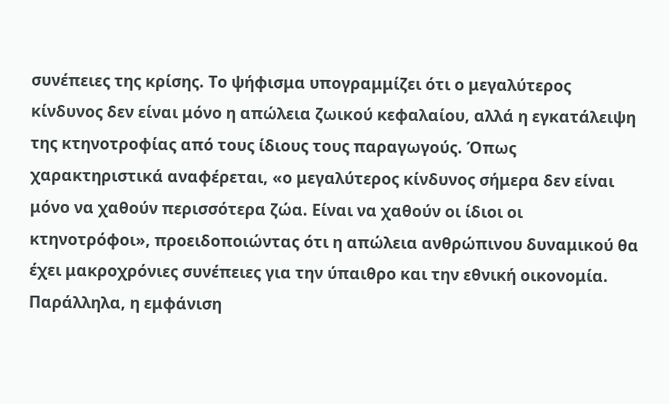συνέπειες της κρίσης. Το ψήφισμα υπογραμμίζει ότι ο μεγαλύτερος κίνδυνος δεν είναι μόνο η απώλεια ζωικού κεφαλαίου, αλλά η εγκατάλειψη της κτηνοτροφίας από τους ίδιους τους παραγωγούς. Όπως χαρακτηριστικά αναφέρεται, «ο μεγαλύτερος κίνδυνος σήμερα δεν είναι μόνο να χαθούν περισσότερα ζώα. Είναι να χαθούν οι ίδιοι οι κτηνοτρόφοι», προειδοποιώντας ότι η απώλεια ανθρώπινου δυναμικού θα έχει μακροχρόνιες συνέπειες για την ύπαιθρο και την εθνική οικονομία.
Παράλληλα, η εμφάνιση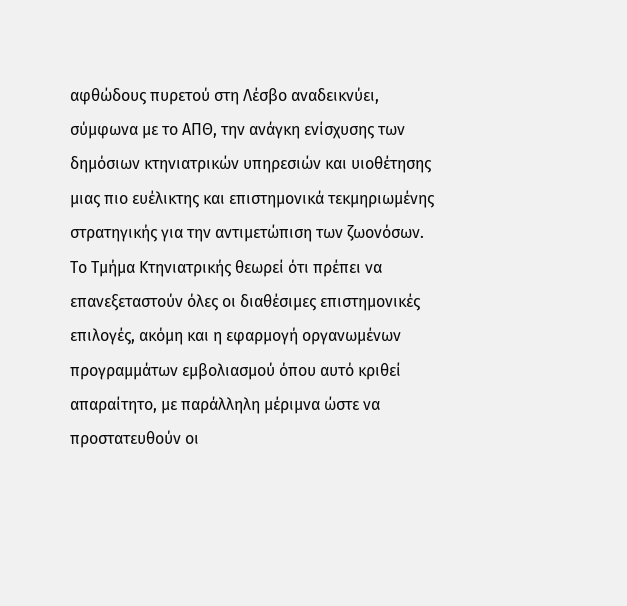αφθώδους πυρετού στη Λέσβο αναδεικνύει, σύμφωνα με το ΑΠΘ, την ανάγκη ενίσχυσης των δημόσιων κτηνιατρικών υπηρεσιών και υιοθέτησης μιας πιο ευέλικτης και επιστημονικά τεκμηριωμένης στρατηγικής για την αντιμετώπιση των ζωονόσων.
Το Τμήμα Κτηνιατρικής θεωρεί ότι πρέπει να επανεξεταστούν όλες οι διαθέσιμες επιστημονικές επιλογές, ακόμη και η εφαρμογή οργανωμένων προγραμμάτων εμβολιασμού όπου αυτό κριθεί απαραίτητο, με παράλληλη μέριμνα ώστε να προστατευθούν οι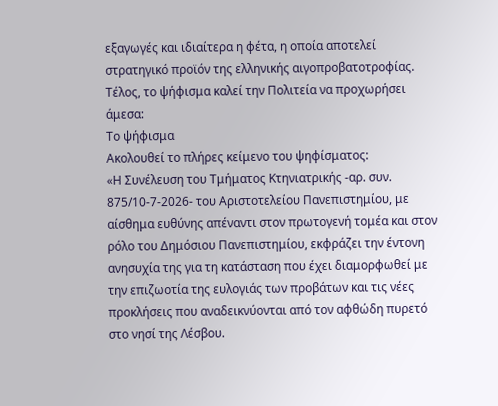εξαγωγές και ιδιαίτερα η φέτα, η οποία αποτελεί στρατηγικό προϊόν της ελληνικής αιγοπροβατοτροφίας.
Τέλος, το ψήφισμα καλεί την Πολιτεία να προχωρήσει άμεσα:
Το ψήφισμα
Ακολουθεί το πλήρες κείμενο του ψηφίσματος:
«Η Συνέλευση του Τμήματος Κτηνιατρικής -αρ. συν. 875/10-7-2026- του Αριστοτελείου Πανεπιστημίου, με αίσθημα ευθύνης απέναντι στον πρωτογενή τομέα και στον ρόλο του Δημόσιου Πανεπιστημίου, εκφράζει την έντονη ανησυχία της για τη κατάσταση που έχει διαμορφωθεί με την επιζωοτία της ευλογιάς των προβάτων και τις νέες προκλήσεις που αναδεικνύονται από τον αφθώδη πυρετό στο νησί της Λέσβου.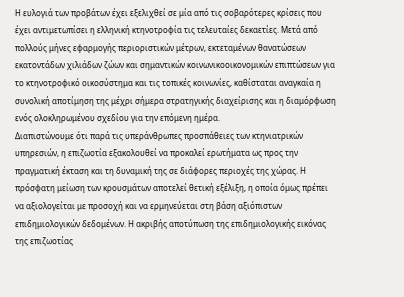Η ευλογιά των προβάτων έχει εξελιχθεί σε μία από τις σοβαρότερες κρίσεις που έχει αντιμετωπίσει η ελληνική κτηνοτροφία τις τελευταίες δεκαετίες. Μετά από πολλούς μήνες εφαρμογής περιοριστικών μέτρων, εκτεταμένων θανατώσεων εκατοντάδων χιλιάδων ζώων και σημαντικών κοινωνικοοικονομικών επιπτώσεων για το κτηνοτροφικό οικοσύστημα και τις τοπικές κοινωνίες, καθίσταται αναγκαία η συνολική αποτίμηση της μέχρι σήμερα στρατηγικής διαχείρισης και η διαμόρφωση ενός ολοκληρωμένου σχεδίου για την επόμενη ημέρα.
Διαπιστώνουμε ότι παρά τις υπεράνθρωπες προσπάθειες των κτηνιατρικών υπηρεσιών, η επιζωοτία εξακολουθεί να προκαλεί ερωτήματα ως προς την πραγματική έκταση και τη δυναμική της σε διάφορες περιοχές της χώρας. Η πρόσφατη μείωση των κρουσμάτων αποτελεί θετική εξέλιξη, η οποία όμως πρέπει να αξιολογείται με προσοχή και να ερμηνεύεται στη βάση αξιόπιστων επιδημιολογικών δεδομένων. Η ακριβής αποτύπωση της επιδημιολογικής εικόνας της επιζωοτίας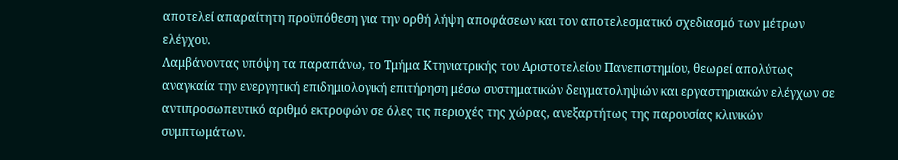αποτελεί απαραίτητη προϋπόθεση για την ορθή λήψη αποφάσεων και τον αποτελεσματικό σχεδιασμό των μέτρων ελέγχου.
Λαμβάνοντας υπόψη τα παραπάνω, το Τμήμα Κτηνιατρικής του Αριστοτελείου Πανεπιστημίου, θεωρεί απολύτως αναγκαία την ενεργητική επιδημιολογική επιτήρηση μέσω συστηματικών δειγματοληψιών και εργαστηριακών ελέγχων σε αντιπροσωπευτικό αριθμό εκτροφών σε όλες τις περιοχές της χώρας, ανεξαρτήτως της παρουσίας κλινικών συμπτωμάτων.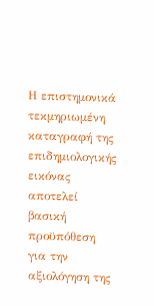Η επιστημονικά τεκμηριωμένη καταγραφή της επιδημιολογικής εικόνας αποτελεί βασική προϋπόθεση για την αξιολόγηση της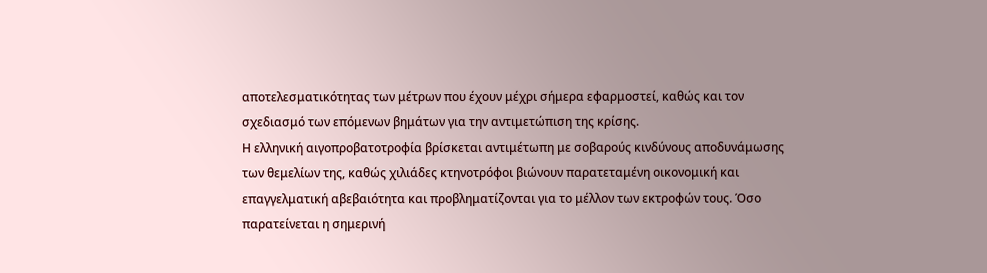αποτελεσματικότητας των μέτρων που έχουν μέχρι σήμερα εφαρμοστεί, καθώς και τον σχεδιασμό των επόμενων βημάτων για την αντιμετώπιση της κρίσης.
Η ελληνική αιγοπροβατοτροφία βρίσκεται αντιμέτωπη με σοβαρούς κινδύνους αποδυνάμωσης των θεμελίων της, καθώς χιλιάδες κτηνοτρόφοι βιώνουν παρατεταμένη οικονομική και επαγγελματική αβεβαιότητα και προβληματίζονται για το μέλλον των εκτροφών τους. Όσο παρατείνεται η σημερινή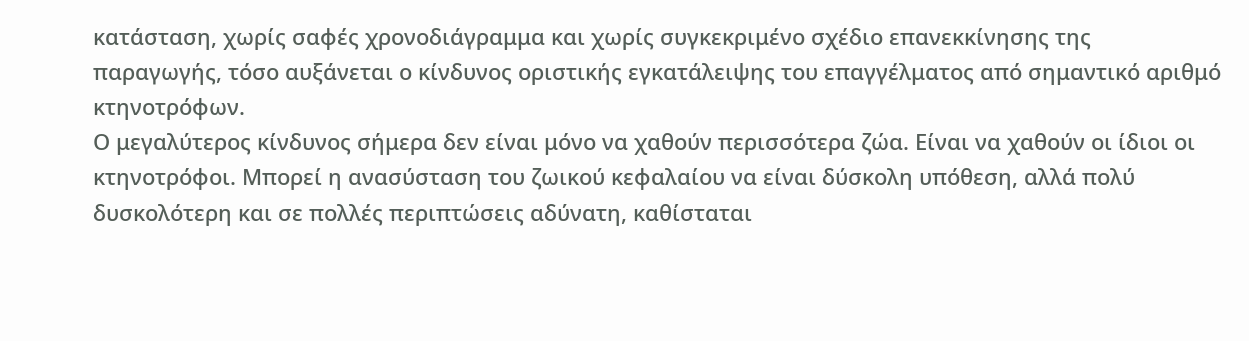κατάσταση, χωρίς σαφές χρονοδιάγραμμα και χωρίς συγκεκριμένο σχέδιο επανεκκίνησης της παραγωγής, τόσο αυξάνεται ο κίνδυνος οριστικής εγκατάλειψης του επαγγέλματος από σημαντικό αριθμό κτηνοτρόφων.
Ο μεγαλύτερος κίνδυνος σήμερα δεν είναι μόνο να χαθούν περισσότερα ζώα. Είναι να χαθούν οι ίδιοι οι κτηνοτρόφοι. Μπορεί η ανασύσταση του ζωικού κεφαλαίου να είναι δύσκολη υπόθεση, αλλά πολύ δυσκολότερη και σε πολλές περιπτώσεις αδύνατη, καθίσταται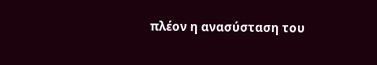πλέον η ανασύσταση του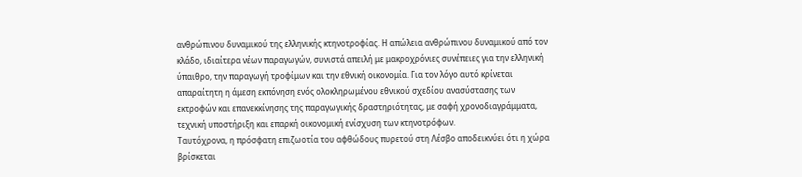ανθρώπινου δυναμικού της ελληνικής κτηνοτροφίας. Η απώλεια ανθρώπινου δυναμικού από τον κλάδο, ιδιαίτερα νέων παραγωγών, συνιστά απειλή με μακροχρόνιες συνέπειες για την ελληνική ύπαιθρο, την παραγωγή τροφίμων και την εθνική οικονομία. Για τον λόγο αυτό κρίνεται απαραίτητη η άμεση εκπόνηση ενός ολοκληρωμένου εθνικού σχεδίου ανασύστασης των εκτροφών και επανεκκίνησης της παραγωγικής δραστηριότητας, με σαφή χρονοδιαγράμματα, τεχνική υποστήριξη και επαρκή οικονομική ενίσχυση των κτηνοτρόφων.
Ταυτόχρονα, η πρόσφατη επιζωοτία του αφθώδους πυρετού στη Λέσβο αποδεικνύει ότι η χώρα βρίσκεται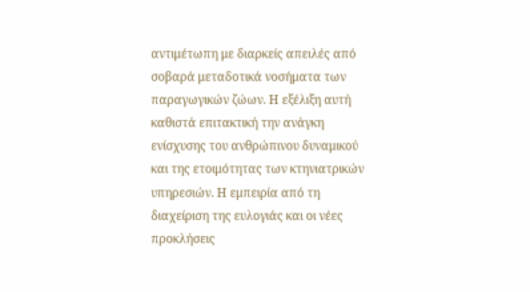αντιμέτωπη με διαρκείς απειλές από σοβαρά μεταδοτικά νοσήματα των παραγωγικών ζώων. Η εξέλιξη αυτή καθιστά επιτακτική την ανάγκη ενίσχυσης του ανθρώπινου δυναμικού και της ετοιμότητας των κτηνιατρικών υπηρεσιών. Η εμπειρία από τη διαχείριση της ευλογιάς και οι νέες προκλήσεις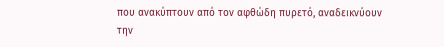που ανακύπτουν από τον αφθώδη πυρετό, αναδεικνύουν την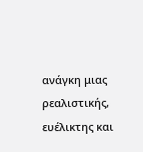ανάγκη μιας ρεαλιστικής, ευέλικτης και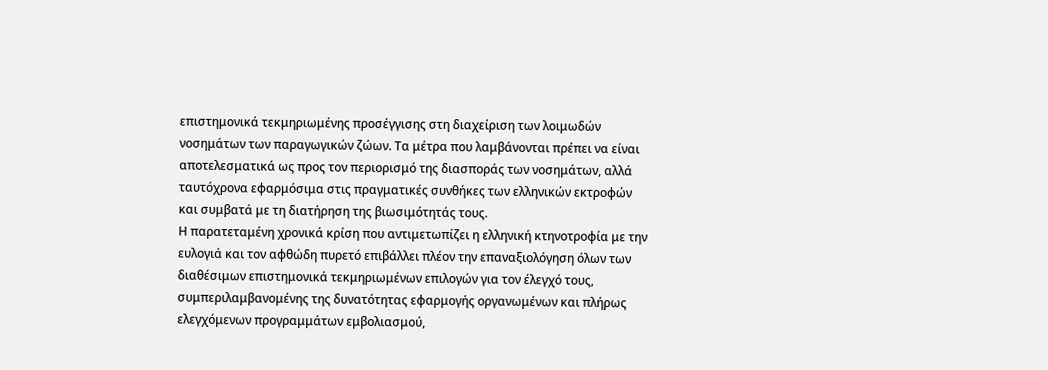επιστημονικά τεκμηριωμένης προσέγγισης στη διαχείριση των λοιμωδών νοσημάτων των παραγωγικών ζώων. Τα μέτρα που λαμβάνονται πρέπει να είναι αποτελεσματικά ως προς τον περιορισμό της διασποράς των νοσημάτων, αλλά ταυτόχρονα εφαρμόσιμα στις πραγματικές συνθήκες των ελληνικών εκτροφών και συμβατά με τη διατήρηση της βιωσιμότητάς τους.
Η παρατεταμένη χρονικά κρίση που αντιμετωπίζει η ελληνική κτηνοτροφία με την ευλογιά και τον αφθώδη πυρετό επιβάλλει πλέον την επαναξιολόγηση όλων των διαθέσιμων επιστημονικά τεκμηριωμένων επιλογών για τον έλεγχό τους, συμπεριλαμβανομένης της δυνατότητας εφαρμογής οργανωμένων και πλήρως ελεγχόμενων προγραμμάτων εμβολιασμού,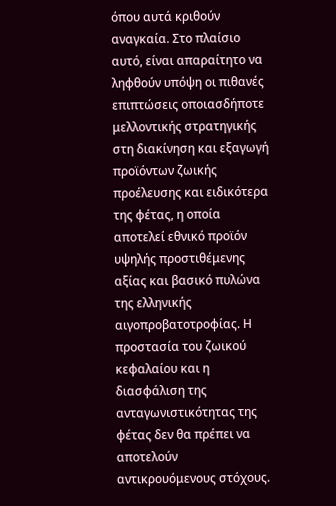όπου αυτά κριθούν αναγκαία. Στο πλαίσιο αυτό, είναι απαραίτητο να ληφθούν υπόψη οι πιθανές επιπτώσεις οποιασδήποτε μελλοντικής στρατηγικής στη διακίνηση και εξαγωγή προϊόντων ζωικής προέλευσης και ειδικότερα της φέτας, η οποία αποτελεί εθνικό προϊόν υψηλής προστιθέμενης αξίας και βασικό πυλώνα της ελληνικής αιγοπροβατοτροφίας. Η προστασία του ζωικού κεφαλαίου και η διασφάλιση της ανταγωνιστικότητας της φέτας δεν θα πρέπει να αποτελούν αντικρουόμενους στόχους.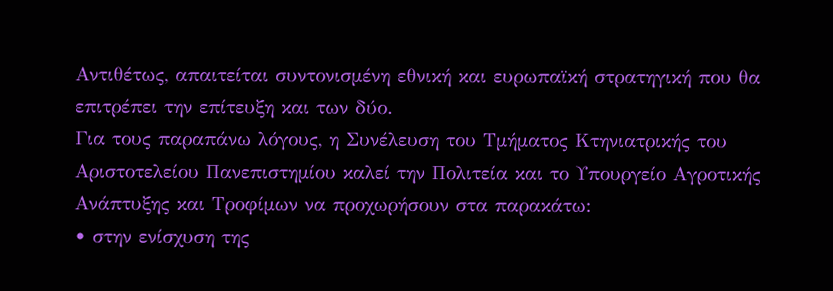Αντιθέτως, απαιτείται συντονισμένη εθνική και ευρωπαϊκή στρατηγική που θα επιτρέπει την επίτευξη και των δύο.
Για τους παραπάνω λόγους, η Συνέλευση του Τμήματος Κτηνιατρικής του Αριστοτελείου Πανεπιστημίου καλεί την Πολιτεία και το Υπουργείο Αγροτικής Ανάπτυξης και Τροφίμων να προχωρήσουν στα παρακάτω:
• στην ενίσχυση της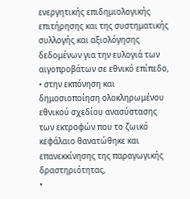ενεργητικής επιδημιολογικής επιτήρησης και της συστηματικής συλλογής και αξιολόγησης δεδομένων για την ευλογιά των αιγοπροβάτων σε εθνικό επίπεδο,
• στην εκπόνηση και δημοσιοποίηση ολοκληρωμένου εθνικού σχεδίου ανασύστασης των εκτροφών που το ζωικό κεφάλαιο θανατώθηκε και επανεκκίνησης της παραγωγικής δραστηριότητας,
•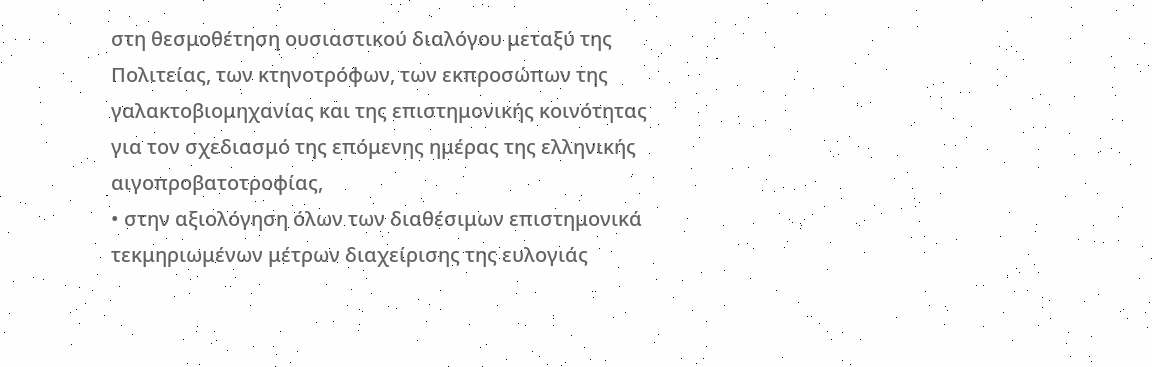στη θεσμοθέτηση ουσιαστικού διαλόγου μεταξύ της Πολιτείας, των κτηνοτρόφων, των εκπροσώπων της γαλακτοβιομηχανίας και της επιστημονικής κοινότητας για τον σχεδιασμό της επόμενης ημέρας της ελληνικής αιγοπροβατοτροφίας,
• στην αξιολόγηση όλων των διαθέσιμων επιστημονικά τεκμηριωμένων μέτρων διαχείρισης της ευλογιάς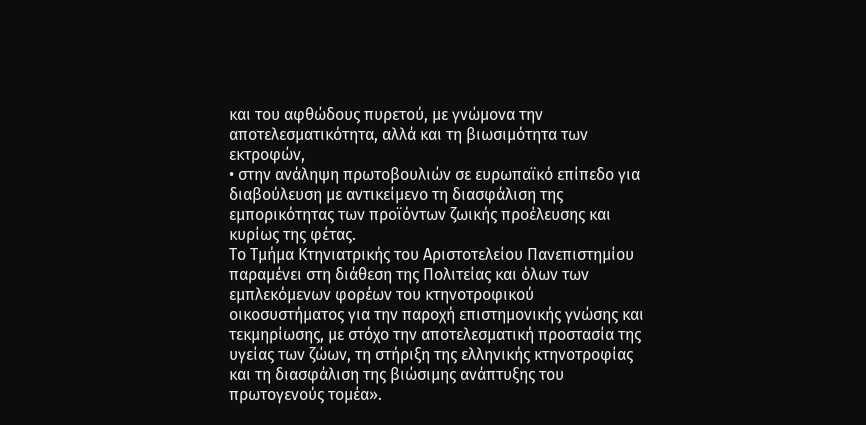και του αφθώδους πυρετού, με γνώμονα την αποτελεσματικότητα, αλλά και τη βιωσιμότητα των εκτροφών,
• στην ανάληψη πρωτοβουλιών σε ευρωπαϊκό επίπεδο για διαβούλευση με αντικείμενο τη διασφάλιση της εμπορικότητας των προϊόντων ζωικής προέλευσης και κυρίως της φέτας.
Το Τμήμα Κτηνιατρικής του Αριστοτελείου Πανεπιστημίου παραμένει στη διάθεση της Πολιτείας και όλων των εμπλεκόμενων φορέων του κτηνοτροφικού οικοσυστήματος για την παροχή επιστημονικής γνώσης και τεκμηρίωσης, με στόχο την αποτελεσματική προστασία της υγείας των ζώων, τη στήριξη της ελληνικής κτηνοτροφίας και τη διασφάλιση της βιώσιμης ανάπτυξης του πρωτογενούς τομέα».